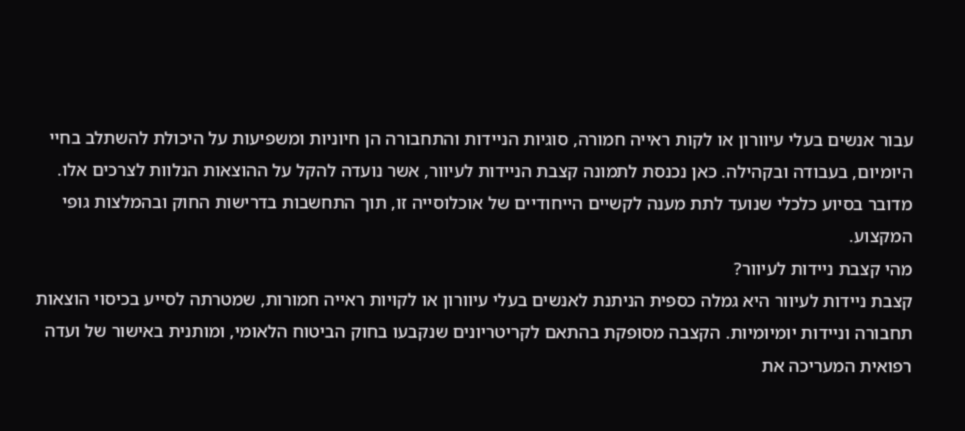עבור אנשים בעלי עיוורון או לקות ראייה חמורה, סוגיות הניידות והתחבורה הן חיוניות ומשפיעות על היכולת להשתלב בחיי היומיום, בעבודה ובקהילה. כאן נכנסת לתמונה קצבת הניידות לעיוור, אשר נועדה להקל על ההוצאות הנלוות לצרכים אלו. מדובר בסיוע כלכלי שנועד לתת מענה לקשיים הייחודיים של אוכלוסייה זו, תוך התחשבות בדרישות החוק ובהמלצות גופי המקצוע.
מהי קצבת ניידות לעיוור?
קצבת ניידות לעיוור היא גמלה כספית הניתנת לאנשים בעלי עיוורון או לקויות ראייה חמורות, שמטרתה לסייע בכיסוי הוצאות תחבורה וניידות יומיומיות. הקצבה מסופקת בהתאם לקריטריונים שנקבעו בחוק הביטוח הלאומי, ומותנית באישור של ועדה רפואית המעריכה את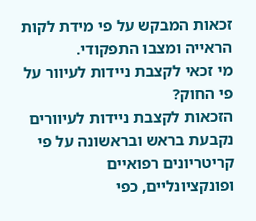זכאות המבקש על פי מידת לקות הראייה ומצבו התפקודי.
מי זכאי לקצבת ניידות לעיוור על פי החוק?
הזכאות לקצבת ניידות לעיוורים נקבעת בראש ובראשונה על פי קריטריונים רפואיים ופונקציונליים, כפי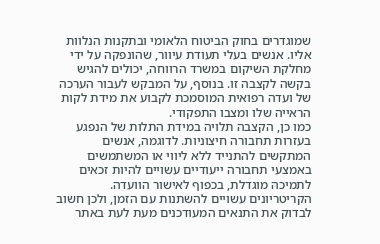שמוגדרים בחוק הביטוח הלאומי ובתקנות הנלוות אליו. אנשים בעלי תעודת עיוור, שהונפקה על ידי מחלקת השיקום במשרד הרווחה, יכולים להגיש בקשה לקצבה זו. בנוסף, על המבקש לעבור הערכה של ועדה רפואית המוסמכת לקבוע את מידת לקות הראייה שלו ומצבו התפקודי.
כמו כן, הקצבה תלויה במידת התלות של הנפגע בעזרות תחבורה חיצוניות. לדוגמה, אנשים המתקשים להתנייד ללא ליווי או המשתמשים באמצעי תחבורה ייעודיים עשויים להיות זכאים לתמיכה מוגדלת, בכפוף לאישור הוועדה. הקריטריונים עשויים להשתנות עם הזמן, ולכן חשוב לבדוק את התנאים המעודכנים מעת לעת באתר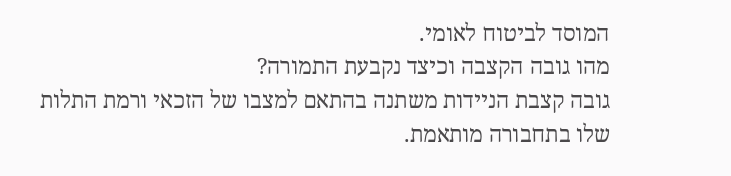המוסד לביטוח לאומי.
מהו גובה הקצבה וכיצד נקבעת התמורה?
גובה קצבת הניידות משתנה בהתאם למצבו של הזכאי ורמת התלות שלו בתחבורה מותאמת.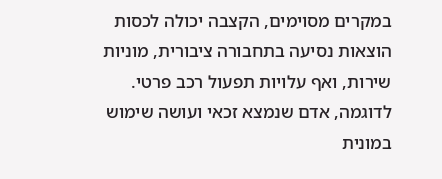במקרים מסוימים, הקצבה יכולה לכסות הוצאות נסיעה בתחבורה ציבורית, מוניות שירות, ואף עלויות תפעול רכב פרטי. לדוגמה, אדם שנמצא זכאי ועושה שימוש במונית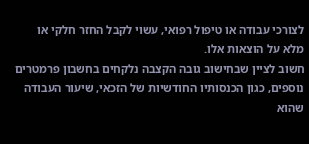לצורכי עבודה או טיפול רפואי, עשוי לקבל החזר חלקי או מלא על הוצאות אלו.
חשוב לציין שבחישוב גובה הקצבה נלקחים בחשבון פרמטרים נוספים, כגון הכנסותיו החודשיות של הזכאי, שיעור העבודה שהוא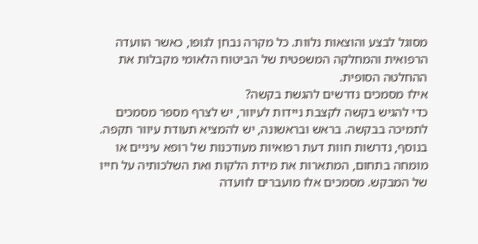מסוגל לבצע והוצאות נלוות. כל מקרה נבחן לגופו, כאשר הוועדה הרפואית והמחלקה המשפטית של הביטוח הלאומי מקבלות את ההחלטה הסופית.
אילו מסמכים נדרשים להגשת בקשה?
כדי להגיש בקשה לקצבת ניידות לעיוור, יש לצרף מספר מסמכים לתמיכה בבקשה. בראש ובראשונה, יש להמציא תעודת עיוור תקפה. בנוסף, נדרשות חוות דעת רפואיות מעודכנות של רופא עיניים או מומחה בתחום, המתארות את מידת הלקות ואת השלכותיה על חייו של המבקש. מסמכים אלו מועברים לוועדה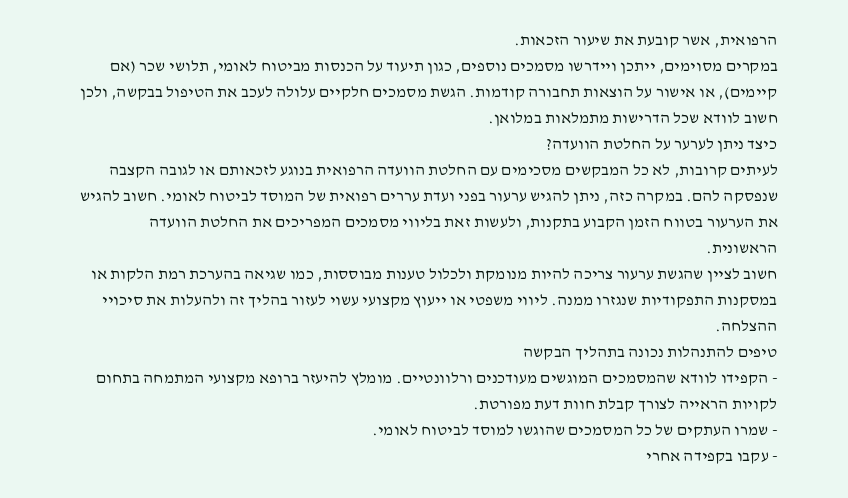הרפואית, אשר קובעת את שיעור הזכאות.
במקרים מסוימים, ייתכן ויידרשו מסמכים נוספים, כגון תיעוד על הכנסות מביטוח לאומי, תלושי שכר (אם קיימים), או אישור על הוצאות תחבורה קודמות. הגשת מסמכים חלקיים עלולה לעכב את הטיפול בבקשה, ולכן חשוב לוודא שכל הדרישות מתמלאות במלואן.
כיצד ניתן לערער על החלטת הוועדה?
לעיתים קרובות, לא כל המבקשים מסכימים עם החלטת הוועדה הרפואית בנוגע לזכאותם או לגובה הקצבה שנפסקה להם. במקרה כזה, ניתן להגיש ערעור בפני ועדת עררים רפואית של המוסד לביטוח לאומי. חשוב להגיש את הערעור בטווח הזמן הקבוע בתקנות, ולעשות זאת בליווי מסמכים המפריכים את החלטת הוועדה הראשונית.
חשוב לציין שהגשת ערעור צריכה להיות מנומקת ולכלול טענות מבוססות, כמו שגיאה בהערכת רמת הלקות או במסקנות התפקודיות שנגזרו ממנה. ליווי משפטי או ייעוץ מקצועי עשוי לעזור בהליך זה ולהעלות את סיכויי ההצלחה.
טיפים להתנהלות נכונה בתהליך הבקשה
- הקפידו לוודא שהמסמכים המוגשים מעודכנים ורלוונטיים. מומלץ להיעזר ברופא מקצועי המתמחה בתחום לקויות הראייה לצורך קבלת חוות דעת מפורטת.
- שמרו העתקים של כל המסמכים שהוגשו למוסד לביטוח לאומי.
- עקבו בקפידה אחרי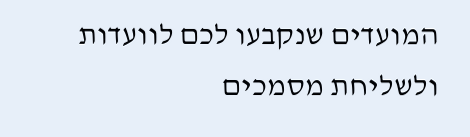המועדים שנקבעו לכם לוועדות ולשליחת מסמכים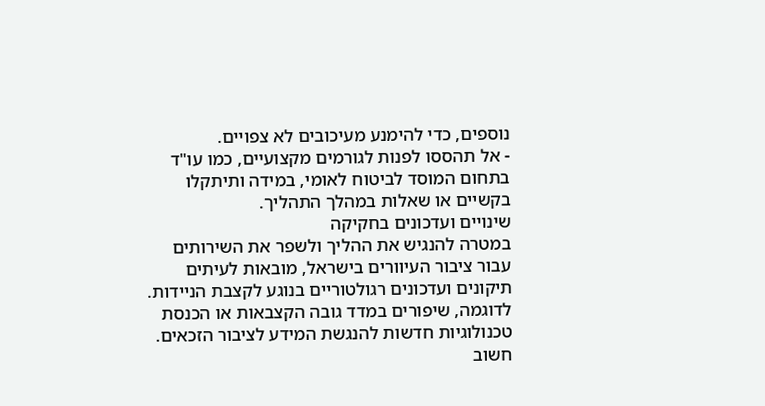נוספים, כדי להימנע מעיכובים לא צפויים.
- אל תהססו לפנות לגורמים מקצועיים, כמו עו"ד בתחום המוסד לביטוח לאומי, במידה ותיתקלו בקשיים או שאלות במהלך התהליך.
שינויים ועדכונים בחקיקה
במטרה להנגיש את ההליך ולשפר את השירותים עבור ציבור העיוורים בישראל, מובאות לעיתים תיקונים ועדכונים רגולטוריים בנוגע לקצבת הניידות. לדוגמה, שיפורים במדד גובה הקצבאות או הכנסת טכנולוגיות חדשות להנגשת המידע לציבור הזכאים.
חשוב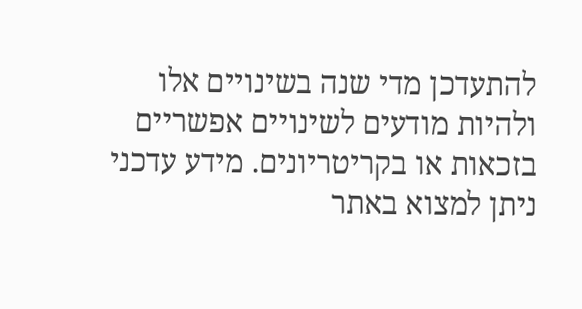להתעדכן מדי שנה בשינויים אלו ולהיות מודעים לשינויים אפשריים בזכאות או בקריטריונים. מידע עדכני ניתן למצוא באתר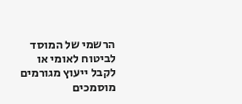הרשמי של המוסד לביטוח לאומי או לקבל ייעוץ מגורמים מוסמכים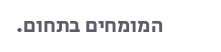המומחים בתחום.